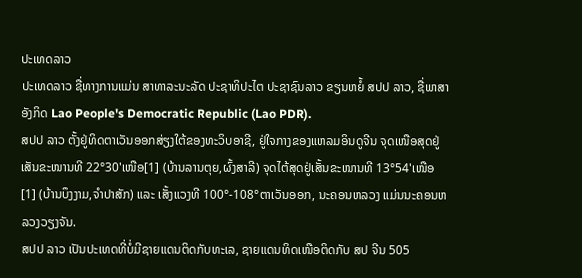ປະເທດລາວ
ປະເທດລາວ ຊື່ທາງການແມ່ນ ສາທາລະນະລັດ ປະຊາທິປະໄຕ ປະຊາຊົນລາວ ຂຽນຫຍໍ້ ສປປ ລາວ, ຊື່ພາສາອັງກິດ Lao People's Democratic Republic (Lao PDR).
ສປປ ລາວ ຕັ້ງຢູ່ທິດຕາເວັນອອກສ່ຽງໃຕ້ຂອງທະວິບອາຊີ, ຢູ່ໃຈກາງຂອງແຫລມອິນດູຈີນ ຈຸດເໜືອສຸດຢູ່ເສັນຂະໜານທີ 22°30'ເໜືອ[1] (ບ້ານລານຕຸຍ,ຜົ້ງສາລີ) ຈຸດໄຕ້ສຸດຢູ່ເສັ້ນຂະໜານທີ 13°54'ເໜືອ[1] (ບ້ານບຶງງາມ,ຈຳປາສັກ) ແລະ ເສັ້ງແວງທີ 100°-108°ຕາເວັນອອກ, ນະຄອນຫລວງ ແມ່ນນະຄອນຫລວງວຽງຈັນ.
ສປປ ລາວ ເປັນປະເທດທີ່ບໍ່ມີຊາຍແດນຕິດກັບທະເລ, ຊາຍແດນທິດເໜືອຕິດກັບ ສປ ຈີນ 505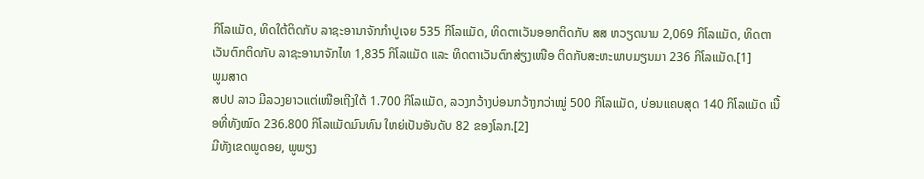ກິໂລແມັດ, ທິດໃຕ້ຕິດກັບ ລາຊະອານາຈັກກຳປູເຈຍ 535 ກິໂລແມັດ, ທິດຕາເວັນອອກຕິດກັບ ສສ ຫວຽດນາມ 2,069 ກິໂລແມັດ, ທິດຕາເວັນຕົກຕິດກັບ ລາຊະອານາຈັກໄທ 1,835 ກິໂລແມັດ ແລະ ທິດຕາເວັນຕົກສ່ຽງເໜືອ ຕິດກັບສະຫະພາບມຽນມາ 236 ກິໂລແມັດ.[1]
ພູມສາດ
ສປປ ລາວ ມີລວງຍາວແຕ່ເໜືອເຖີງໃຕ້ 1.700 ກິໂລແມັດ, ລວງກວ້າງບ່ອນກວ້າງກວ່າໝູ່ 500 ກິໂລແມັດ, ບ່ອນແຄບສຸດ 140 ກິໂລແມັດ ເນື້ອທີ່ທັງໝົດ 236.800 ກິໂລແມັດມົນທົນ ໃຫຍ່ເປັນອັນດັບ 82 ຂອງໂລກ.[2]
ມີທັງເຂດພູດອຍ, ພູພຽງ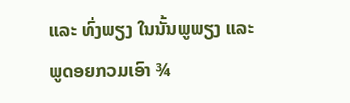ແລະ ທົ່ງພຽງ ໃນນັ້ນພູພຽງ ແລະ ພູດອຍກວມເອົາ ¾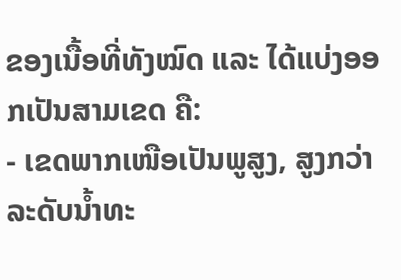ຂອງເນື້ອທີ່ທັງໝົດ ແລະ ໄດ້ແບ່ງອອກເປັນສາມເຂດ ຄື:
- ເຂດພາກເໜືອເປັນພູສູງ, ສູງກວ່າລະດັບນໍ້າທະ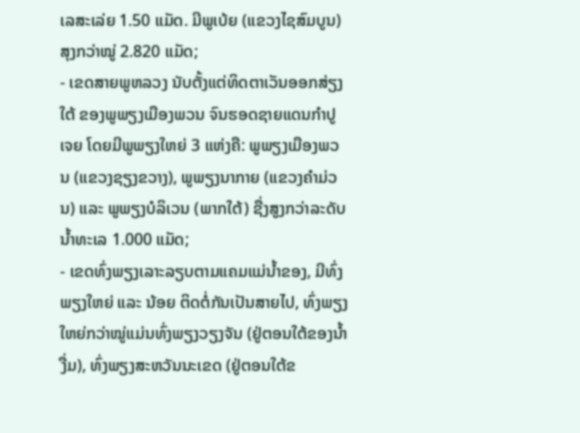ເລສະເລ່ຍ 1.50 ແມັດ. ມີພູເບ້ຍ (ແຂວງໄຊສົມບູນ) ສຸງກວ່າໝູ່ 2.820 ແມັດ;
- ເຂດສາຍພູຫລວງ ນັບຕັ້ງແຕ່ທິດຕາເວັນອອກສ່ຽງໃຕ້ ຂອງພູພຽງເມືອງພວນ ຈົນຮອດຊາຍແດນກຳປູເຈຍ ໂດຍມີພູພຽງໃຫຍ່ 3 ແຫ່ງຄື: ພູພຽງເມືອງພວນ (ແຂວງຊຽງຂວາງ), ພູພຽງນາກາຍ (ແຂວງຄຳມ່ວນ) ແລະ ພູພຽງບໍລິເວນ (ພາກໃຕ້) ຊື່ງສູງກວ່າລະດັບນໍ້າທະເລ 1.000 ແມັດ;
- ເຂດທົ່ງພຽງເລາະລຽບຕາມແຄມແມ່ນໍ້າຂອງ, ມີທົ່ງພຽງໃຫຍ່ ແລະ ນ້ອຍ ຕິດຕໍ່ກັນເປັນສາຍໄປ, ທົ່ງພຽງໃຫຍ່ກວ່າໝູ່ແມ່ນທົ່ງພຽງວຽງຈັນ (ຢູ່ຕອນໃຕ້ຂອງນໍ້າງື່ມ), ທົ່ງພຽງສະຫວັນນະເຂດ (ຢູ່ຕອນໃຕ້ຂ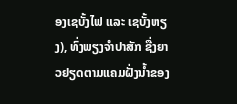ອງເຊບັ້ງໄຟ ແລະ ເຊບັ້ງຫຽງ), ທົ່ງພຽງຈຳປາສັກ ຊື່ງຍາວຢຽດຕາມແຄມຝັ່ງນໍ້າຂອງ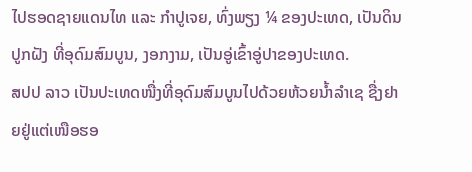ໄປຮອດຊາຍແດນໄທ ແລະ ກຳປູເຈຍ, ທົ່ງພຽງ ¼ ຂອງປະເທດ, ເປັນດິນປູກຝັງ ທີ່ອຸດົມສົມບູນ, ງອກງາມ, ເປັນອູ່ເຂົ້າອູ່ປາຂອງປະເທດ.
ສປປ ລາວ ເປັນປະເທດໜື່ງທີ່ອຸດົມສົມບູນໄປດ້ວຍຫ້ວຍນໍ້າລໍາເຊ ຊື່ງຢາຍຢູ່ແຕ່ເໜືອຮອ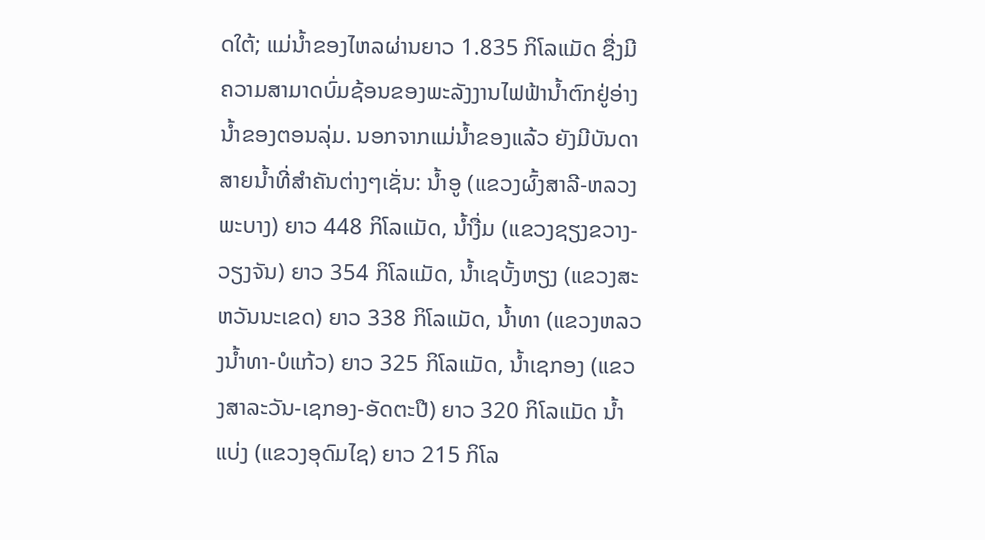ດໃຕ້; ແມ່ນໍ້າຂອງໄຫລຜ່ານຍາວ 1.835 ກິໂລແມັດ ຊື່ງມີຄວາມສາມາດບົ່ມຊ້ອນຂອງພະລັງງານໄຟຟ້ານໍ້າຕົກຢູ່ອ່າງນໍ້າຂອງຕອນລຸ່ມ. ນອກຈາກແມ່ນໍ້າຂອງແລ້ວ ຍັງມີບັນດາສາຍນໍ້າທີ່ສຳຄັນຕ່າງໆເຊັ່ນ: ນໍ້າອູ (ແຂວງຜົ້ງສາລີ-ຫລວງພະບາງ) ຍາວ 448 ກິໂລແມັດ, ນໍ້າງື່ມ (ແຂວງຊຽງຂວາງ-ວຽງຈັນ) ຍາວ 354 ກິໂລແມັດ, ນໍ້າເຊບັ້ງຫຽງ (ແຂວງສະຫວັນນະເຂດ) ຍາວ 338 ກິໂລແມັດ, ນໍ້າທາ (ແຂວງຫລວງນໍ້າທາ-ບໍແກ້ວ) ຍາວ 325 ກິໂລແມັດ, ນໍ້າເຊກອງ (ແຂວງສາລະວັນ-ເຊກອງ-ອັດຕະປື) ຍາວ 320 ກິໂລແມັດ ນໍ້າແບ່ງ (ແຂວງອຸດົມໄຊ) ຍາວ 215 ກິໂລ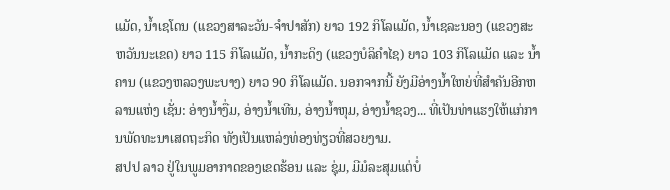ແມັດ, ນໍ້າເຊໂດນ (ແຂວງສາລະວັນ-ຈຳປາສັກ) ຍາວ 192 ກິໂລແມັດ, ນໍ້າເຊລະນອງ (ແຂວງສະຫວັນນະເຂດ) ຍາວ 115 ກິໂລແມັດ, ນໍ້າກະດິງ (ແຂວງບໍລິຄຳໄຊ) ຍາວ 103 ກິໂລແມັດ ແລະ ນໍ້າຄານ (ແຂວງຫລວງພະບາງ) ຍາວ 90 ກິໂລແມັດ. ນອກຈາກນີ້ ຍັງມີອ່າງນໍ້າໃຫຍ່ທີ່ສຳຄັນອີກຫລານແຫ່ງ ເຊັ່ນ: ອ່າງນໍ້າງື່ມ, ອ່າງນໍ້າເທີນ, ອ່າງນໍ້າຫຸມ, ອ່າງນໍ້າຊວງ... ທີ່ເປັນທ່າແຮງໃຫ້ແກ່ການພັດທະນາເສດຖະກິດ ທັງເປັນແຫລ່ງທ່ອງທ່ຽວທີ່ສວຍງາມ.
ສປປ ລາວ ຢູ່ໃນພູມອາກາດຂອງເຂດຮ້ອນ ແລະ ຊຸ່ມ, ມີມໍລະສຸມແຕ່ບໍ່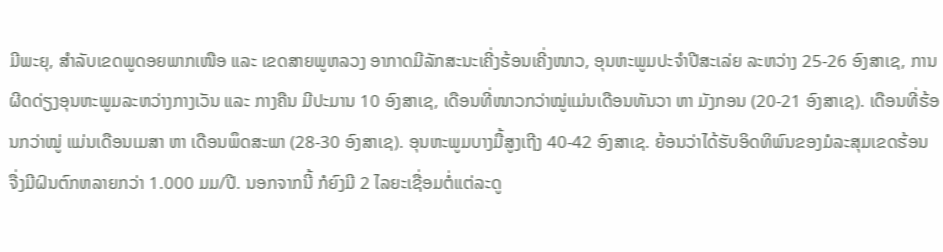ມີພະຍຸ, ສຳລັບເຂດພູດອຍພາກເໜືອ ແລະ ເຂດສາຍພູຫລວງ ອາກາດມີລັກສະນະເຄີ່ງຮ້ອນເຄີ່ງໜາວ, ອຸນຫະພູມປະຈຳປີສະເລ່ຍ ລະຫວ່າງ 25-26 ອົງສາເຊ, ການຜີດດ່ຽງອຸນຫະພູມລະຫວ່າງກາງເວັນ ແລະ ກາງຄືນ ມີປະມານ 10 ອົງສາເຊ, ເດືອນທີ່ໜາວກວ່າໝູ່ແມ່ນເດືອນທັນວາ ຫາ ມັງກອນ (20-21 ອົງສາເຊ). ເດືອນທີ່ຮ້ອນກວ່າໝູ່ ແມ່ນເດືອນເມສາ ຫາ ເດືອນພຶດສະພາ (28-30 ອົງສາເຊ). ອຸນຫະພູມບາງມື້ສູງເຖີງ 40-42 ອົງສາເຊ. ຍ້ອນວ່າໄດ້ຮັບອິດທິພົນຂອງມໍລະສຸມເຂດຮ້ອນ ຈື່ງມີຝົນຕົກຫລາຍກວ່າ 1.000 ມມ/ປີ. ນອກຈາກນີ້ ກໍຍົງມີ 2 ໄລຍະເຊື່ອມຕໍ່ແຕ່ລະດູ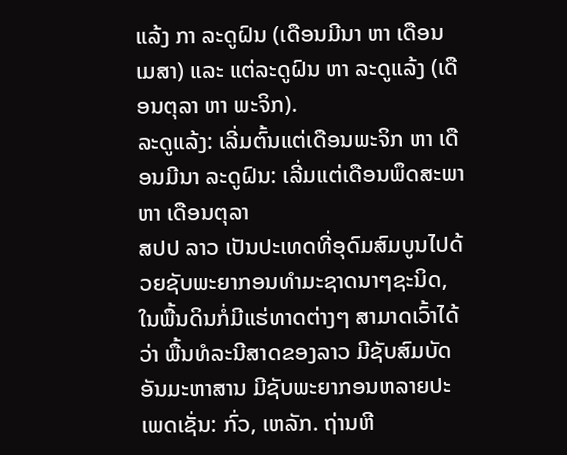ແລ້ງ ກາ ລະດູຝົນ (ເດືອນມີນາ ຫາ ເດືອນເມສາ) ແລະ ແຕ່ລະດູຝົນ ຫາ ລະດູແລ້ງ (ເດືອນຕຸລາ ຫາ ພະຈິກ).
ລະດູແລ້ງ: ເລີ່ມຕົ້ນແຕ່ເດືອນພະຈິກ ຫາ ເດືອນມີນາ ລະດູຝົນ: ເລີ່ມແຕ່ເດືອນພຶດສະພາ ຫາ ເດືອນຕຸລາ
ສປປ ລາວ ເປັນປະເທດທີ່ອຸດົມສົມບູນໄປດ້ວຍຊັບພະຍາກອນທຳມະຊາດນາໆຊະນິດ, ໃນພື້ນດິນກໍ່ມີແຮ່ທາດຕ່າງໆ ສາມາດເວົ້າໄດ້ວ່າ ພື້ນທໍລະນີສາດຂອງລາວ ມີຊັບສົມບັດອັນມະຫາສານ ມີຊັບພະຍາກອນຫລາຍປະເພດເຊັ່ນ: ກົ່ວ, ເຫລັກ. ຖ່ານຫີ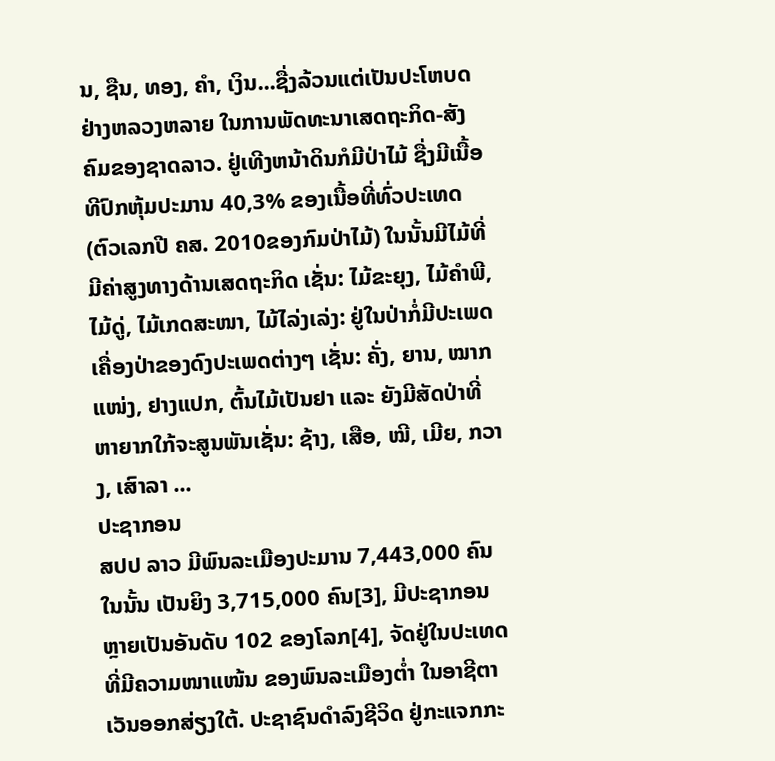ນ, ຊືນ, ທອງ, ຄຳ, ເງິນ...ຊື່ງລ້ວນແຕ່ເປັນປະໂຫບດຢ່າງຫລວງຫລາຍ ໃນການພັດທະນາເສດຖະກິດ-ສັງຄົມຂອງຊາດລາວ. ຢູ່ເທີງຫນ້າດິນກໍມີປ່າໄມ້ ຊື່ງມີເນື້ອທີປົກຫຸ້ມປະມານ 40,3% ຂອງເນື້ອທີ່ທົ່ວປະເທດ (ຕົວເລກປີ ຄສ. 2010ຂອງກົມປ່າໄມ້) ໃນນັ້ນມີໄມ້ທີ່ມີຄ່າສູງທາງດ້ານເສດຖະກິດ ເຊັ່ນ: ໄມ້ຂະຍຸງ, ໄມ້ຄຳພີ, ໄມ້ດູ່, ໄມ້ເກດສະໜາ, ໄມ້ໄລ່ງເລ່ງ: ຢູ່ໃນປ່າກໍ່ມີປະເພດເຄື່ອງປ່າຂອງດົງປະເພດຕ່າງໆ ເຊັ່ນ: ຄັ່ງ, ຍານ, ໝາກແໜ່ງ, ຢາງແປກ, ຕົ້ນໄມ້ເປັນຢາ ແລະ ຍັງມີສັດປ່າທີ່ຫາຍາກໃກ້ຈະສູນພັນເຊັ່ນ: ຊ້າງ, ເສືອ, ໝີ, ເມີຍ, ກວາງ, ເສົາລາ ...
ປະຊາກອນ
ສປປ ລາວ ມີພົນລະເມືອງປະມານ 7,443,000 ຄົນ ໃນນັ້ນ ເປັນຍິງ 3,715,000 ຄົນ[3], ມີປະຊາກອນຫຼາຍເປັນອັນດັບ 102 ຂອງໂລກ[4], ຈັດຢູ່ໃນປະເທດທີ່ມີຄວາມໜາແໜ້ນ ຂອງພົນລະເມືອງຕ່ຳ ໃນອາຊີຕາ ເວັນອອກສ່ຽງໃຕ້. ປະຊາຊົນດຳລົງຊີວິດ ຢູ່ກະແຈກກະ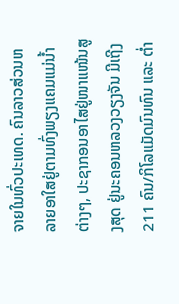ຈາຍໃນທົ່ວປະເທດ. ຄົນລາວສ່ວນຫລາຍອາໃສຢູ່ຕາມທົ່ງພຽງແຄມແມ່ນໍ້າຕ່າງໆ, ປະຊາກອນອາໄສຢູ່ໜາແໜ້ນສູງສຸດ ຢູ່ນະຄອນຫລວງວຽງຈັນ ມີເຖີງ 211 ຄົນ/ກິໂລແມັດມົນທົນ ແລະ ຕໍ່າ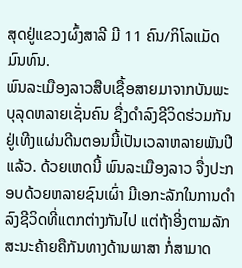ສຸດຢູ່ແຂວງຜົ້ງສາລີ ມີ 11 ຄົນ/ກິໂລແມັດມົນທົນ.
ພົນລະເມືອງລາວສືບເຊື້ອສາຍມາຈາກບັນພະບຸລຸດຫລາຍເຊັ່ນຄົນ ຊື່ງດຳລົງຊີວິດຮ່ວມກັນຢູ່ເທີງແຜ່ນດີນຕອນນີ້ເປັນເວລາຫລາຍພັນປີແລ້ວ. ດ້ວຍເຫດນີ້ ພົນລະເມືອງລາວ ຈື່ງປະກອບດ້ວຍຫລາຍຊົນເຜົ່າ ມີເອກະລັກໃນການດຳລົງຊີວິດທີ່ແຕກຕ່າງກັນໄປ ແຕ່ຖ້າອີ່ງຕາມລັກສະນະຄ້າຍຄືກັນທາງດ້ານພາສາ ກໍ່ສາມາດ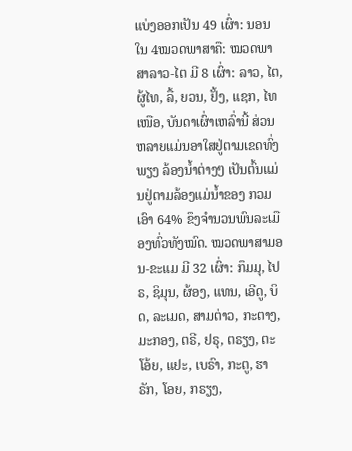ແບ່ງອອກເປັນ 49 ເຜົ່າ: ນອນໃນ 4ໝວດພາສາຄື: ໝວດພາສາລາວ-ໄຕ ມີ 8 ເຜົ່າ: ລາວ, ໄຕ, ຜູ້ໄທ, ລື້, ຍວນ, ຢັ້ງ, ແຊກ, ໄທເໜືອ, ບັນດາເຜົ່າເຫລົ່ານີ້ ສ່ວນຫລາຍແມ່ນອາໃສຢູ່ຕາມເຂດທົ່ງພຽງ ລ້ອງນໍ້າຕ່າງໆ ເປັນຕົ້ນແມ່ນຢູ່ຕາມລ້ອງແມ່ນໍ້າຂອງ ກວມເອົາ 64% ຂຶງຈຳນວນພົນລະເມືອງທົ່ວທັງໝົດ. ໝວດພາສາມອນ-ຂະແມ ມີ 32 ເຜົ່າ: ກຶມມຸ, ໄປຣ, ຊິມຸນ, ຜ້ອງ, ແທນ, ເອີດູ, ບິດ, ລະເມດ, ສາມຕ່າວ, ກະຕາງ, ມະກອງ, ຕຣີ, ຢຣຸ, ຕຣຽງ, ຕະໂອ້ຍ, ແຢະ, ເບຣົາ, ກະຕູ, ຮາຣັກ, ໂອຍ, ກຣຽງ,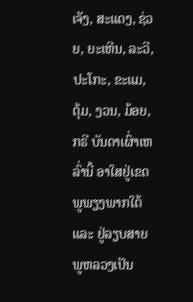ເຈັງ, ສະແດງ, ຊ່ວຍ, ຍະເຫີນ, ລະວີ, ປະໂກະ, ຂະແມ, ຕຸ້ມ, ງວນ, ມ້ອຍ, ກຣີ ບັນດາເຜົ່າເຫລົ່ານີ້ ອາໃສຢູ່ເຂດພູພຽງພາກໃຕ້ ແລະ ຢູ່ລຽບສາຍພູຫລວງເປັນ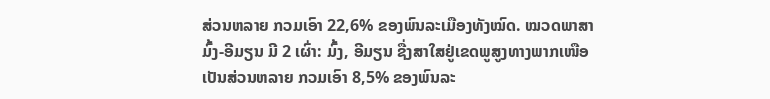ສ່ວນຫລາຍ ກວມເອົາ 22,6% ຂອງພົນລະເມືອງທັງໝົດ. ໝວດພາສາມົ້ງ-ອີມຽນ ມີ 2 ເຜົ່າ: ມົ້ງ, ອີມຽນ ຊື່ງສາໃສຢູ່ເຂດພູສູງທາງພາກເໜືອເປັນສ່ວນຫລາຍ ກວມເອົາ 8,5% ຂອງພົນລະ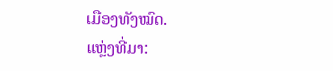ເມືອງທັງໝົດ.
ແຫຼ່ງທີ່ມາ: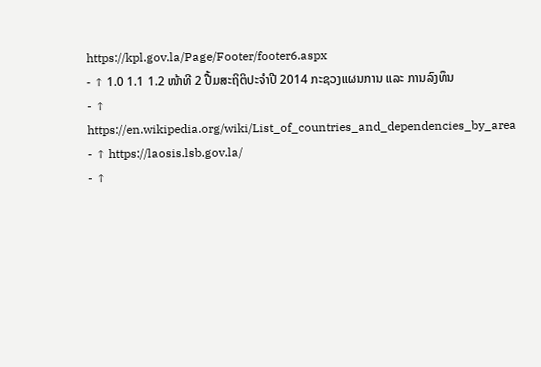https://kpl.gov.la/Page/Footer/footer6.aspx
- ↑ 1.0 1.1 1.2 ໜ້າທີ 2 ປື້ມສະຖິຕິປະຈຳປີ 2014 ກະຊວງແຜນການ ແລະ ການລົງທຶນ
- ↑ https://en.wikipedia.org/wiki/List_of_countries_and_dependencies_by_area
- ↑ https://laosis.lsb.gov.la/
- ↑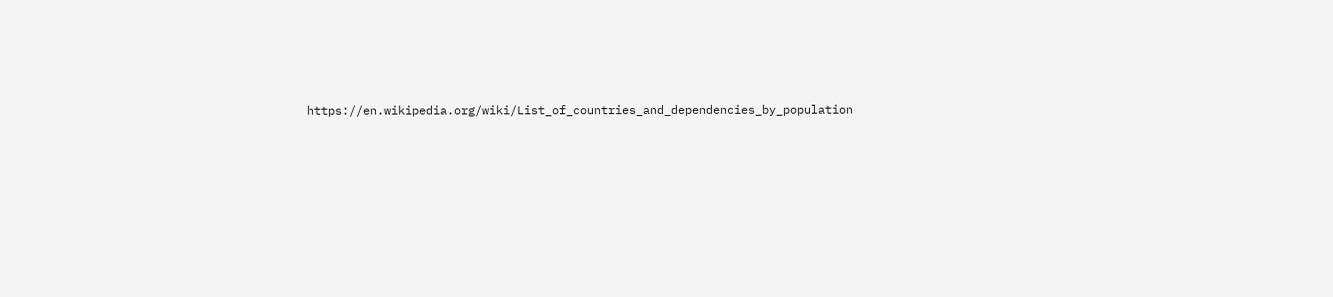https://en.wikipedia.org/wiki/List_of_countries_and_dependencies_by_population